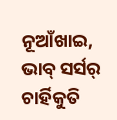ନୂଆଁଖାଇ,
ଭାବ୍ ସର୍ସର୍ ଚାର୍ହିକୁତି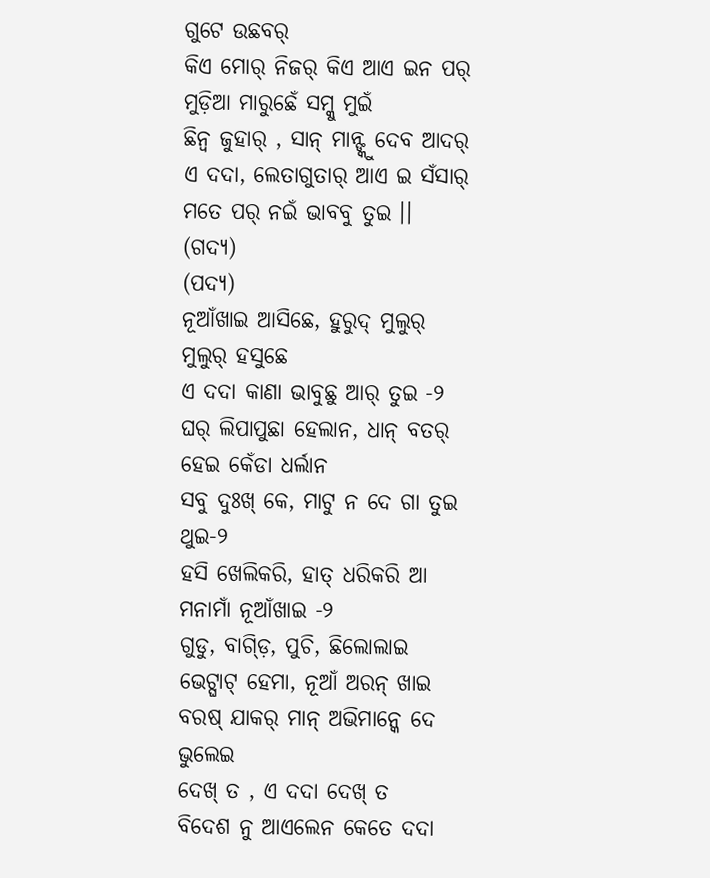ଗୁଟେ ଉଛବର୍
କିଏ ମୋର୍ ନିଜର୍ କିଏ ଆଏ ଇନ ପର୍
ମୁଡ଼ିଆ ମାରୁଛେଁ ସମ୍କୁ ମୁଇଁ
ଛିନ୍ବ ଜୁହାର୍ , ସାନ୍ ମାନ୍ଙ୍କୁ ଦେବ ଆଦର୍
ଏ ଦଦା, ଲେତାଗୁତାର୍ ଆଏ ଇ ସଁସାର୍
ମତେ ପର୍ ନଇଁ ଭାବବୁ ତୁଇ ।। (ଗଦ୍ୟ)
(ପଦ୍ୟ)
ନୂଆଁଖାଇ ଆସିଛେ, ହୁରୁଦ୍ ମୁଲୁର୍ ମୁଲୁର୍ ହସୁଛେ
ଏ ଦଦା କାଣା ଭାବୁଛୁ ଆର୍ ତୁଇ -୨
ଘର୍ ଲିପାପୁଛା ହେଲାନ, ଧାନ୍ ବତର୍ ହେଇ କେଁଡା ଧର୍ଲାନ
ସବୁ ଦୁଃଖ୍ କେ, ମାଟୁ ନ ଦେ ଗା ତୁଇ ଥୁଇ-୨
ହସି ଖେଲିକରି, ହାତ୍ ଧରିକରି ଆ ମନାମାଁ ନୂଆଁଖାଇ -୨
ଗୁଡୁ, ବାଗ୍ଡ଼ି, ପୁଚି, ଛିଲୋଲାଇ
ଭେଟ୍ଘାଟ୍ ହେମା, ନୂଆଁ ଅରନ୍ ଖାଇ
ବରଷ୍ ଯାକର୍ ମାନ୍ ଅଭିମାନ୍କେ ଦେ ଭୁଲେଇ
ଦେଖ୍ ତ , ଏ ଦଦା ଦେଖ୍ ତ
ବିଦେଶ ନୁ ଆଏଲେନ କେତେ ଦଦା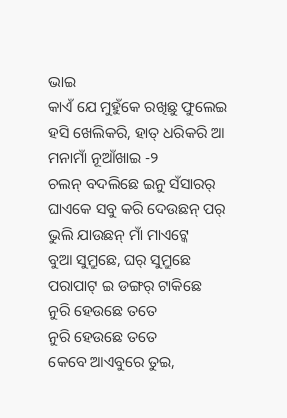ଭାଇ
କାଏଁ ଯେ ମୁହୁଁକେ ରଖିଛୁ ଫୁଲେଇ
ହସି ଖେଲିକରି, ହାତ୍ ଧରିକରି ଆ ମନାମାଁ ନୂଆଁଖାଇ -୨
ଚଲନ୍ ବଦଲିଛେ ଇନୁ ସଁସାରର୍
ଘାଏକେ ସବୁ କରି ଦେଉଛନ୍ ପର୍
ଭୁଲି ଯାଉଛନ୍ ମାଁ ମାଏଟ୍କେ
ବୁଆ ସୁମ୍ରୁଛେ, ଘର୍ ସୁମ୍ରୁଛେ
ପରାପାଟ୍ ଇ ଡଙ୍ଗର୍ ଟାକିଛେ
ନୁରି ହେଉଛେ ତତେ
ନୁରି ହେଉଛେ ତତେ
କେବେ ଆଏବୁରେ ତୁଇ,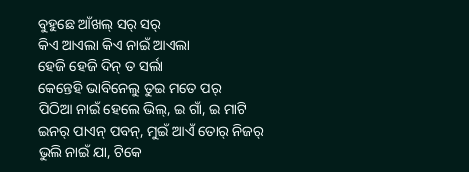ବୁହୁଛେ ଆଁଖଲ୍ ସର୍ ସର୍
କିଏ ଆଏଲା କିଏ ନାଇଁ ଆଏଲା
ହେଜି ହେଜି ଦିନ୍ ତ ସର୍ଲା
କେନ୍ତେହି ଭାବିନେଲୁ ତୁଇ ମତେ ପର୍
ପିଠିଆ ନାଇଁ ହେଲେ ଭିଲ୍, ଇ ଗାଁ, ଇ ମାଟି
ଇନର୍ ପାଏନ୍ ପବନ୍, ମୁଇଁ ଆଏଁ ତୋର୍ ନିଜର୍
ଭୁଲି ନାଇଁ ଯା, ଟିକେ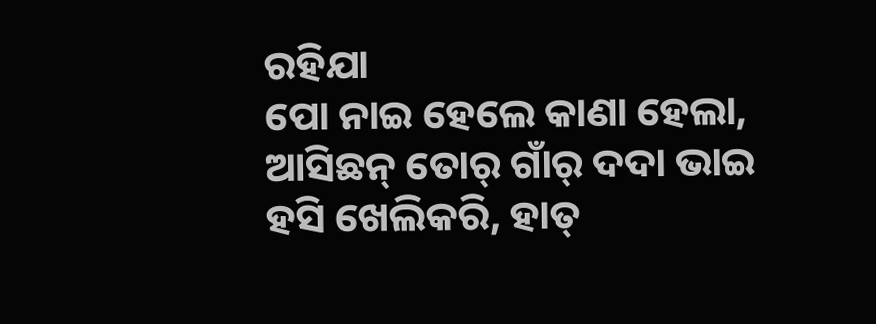ରହିଯା
ପୋ ନାଇ ହେଲେ କାଣା ହେଲା,
ଆସିଛନ୍ ତୋର୍ ଗାଁର୍ ଦଦା ଭାଇ
ହସି ଖେଲିକରି, ହାତ୍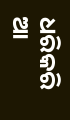ଧରିକରି ଆ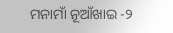ମନାମାଁ ନୂଆଁଖାଇ -୨